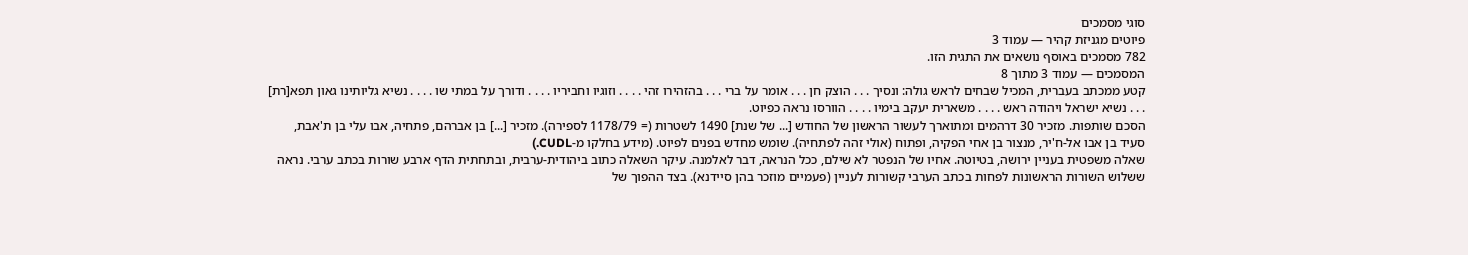סוגי מסמכים
פיוטים מגניזת קהיר — עמוד 3
782 מסמכים באוסף נושאים את התגית הזו.
המסמכים — עמוד 3 מתוך 8
קטע ממכתב בעברית, המכיל שבחים לראש גולה: ונסיך . . . הוצק חן . . . אומר על ברי . . . בהזהירו זהי . . . . וזוגיו וחביריו . . . . ודורך על במתי שו . . . . נשיא גליותינו גאון תפא[רת] . . . נשיא ישראל ויהודה ראש . . . . משארית יעקב בימיו . . . . הוורסו נראה כפיוט.
הסכם שותפות. מזכיר 30 דרהמים ומתוארך לעשור הראשון של החודש [... של שנת] 1490 לשטרות (= 1178/79 לספירה). מזכיר [...] בן אברהם, פתחיה, אבו עלי בן ת'אבת, סעיד בן אבו אל-ח'יר, מנצור בן אחי הפקיה, ופתוח (אולי זהה לפתחיה). שומש מחדש בפנים לפיוט. (מידע בחלקו מ-CUDL.)
שאלה משפטית בעניין ירושה, בטיוטה. אחיו של הנפטר לא שילם, ככל הנראה, דבר לאלמנה. עיקר השאלה כתוב ביהודית-ערבית, ובתחתית הדף ארבע שורות בכתב ערבי. נראה ששלוש השורות הראשונות לפחות בכתב הערבי קשורות לעניין (פעמיים מוזכר בהן סיידנא). בצד ההפוך של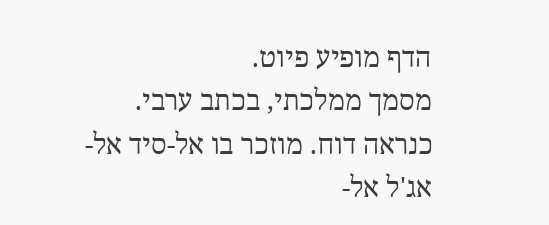הדף מופיע פיוט.
מסמך ממלכתי, בכתב ערבי. כנראה דוח. מוזכר בו אל-סיד אל-אג'ל אל-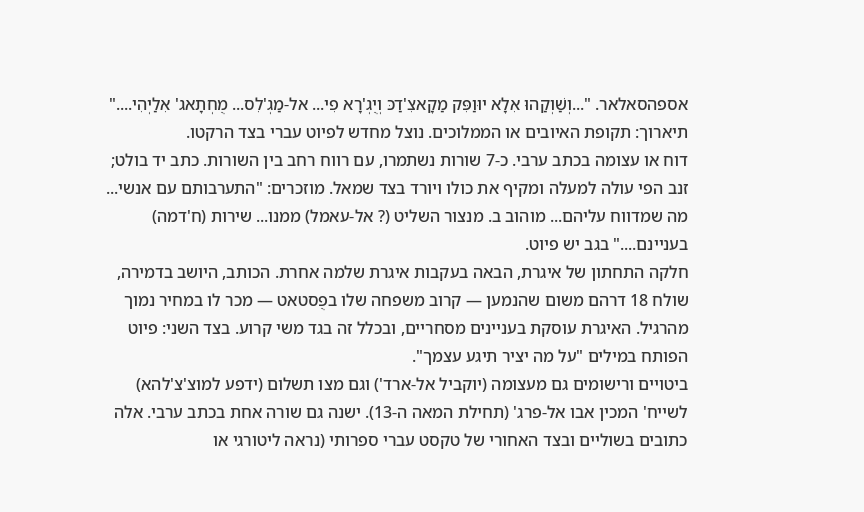אספהסאלאר. "...וְשַׁוְקַהוּ אִלָא יוּוַפִּק מַקָאצִ'דַכּ וְיֻגְ'רָא פִי... אל-מַגְ'לִס... מֻחְתָאג' אִלַיְהִי...." תיארוך: תקופת האיובים או הממלוכים. נוצל מחדש לפיוט עברי בצד הרקטו.
דוח או עצומה בכתב ערבי. כ-7 שורות נשתמרו, עם רווח רחב בין השורות. כתב יד בולט; זנב הפי עולה למעלה ומקיף את כולו ויורד בצד שמאל. מוזכרים: "התערבותם עם אנשי... מה שמדווח עליהם... מוהוב ב. מנצור השליט (? אל-עאמל) ממנו... שירות (ח'דמה) בעניינם...." בגב יש פיוט.
חלקה התחתון של איגרת, הבאה בעקבות איגרת שלמה אחרת. הכותב, היושב בדמירה, שולח 18 דרהם משום שהנמען — קרוב משפחה שלו בפֻסטאט — מכר לו במחיר נמוך מהרגיל. האיגרת עוסקת בעניינים מסחריים, ובכלל זה בגד משי קרוע. בצד השני: פיוט הפותח במילים "על מה יציר תיגע עצמך".
ביטויים ורישומים גם מעצומה (יוקביל אל-ארד') וגם מצו תשלום (ידפע למוצ'צ'להא) לשייח' המכין אבו אל-פרג' (תחילת המאה ה-13). ישנה גם שורה אחת בכתב ערבי. אלה כתובים בשוליים ובצד האחורי של טקסט עברי ספרותי (נראה ליטורגי או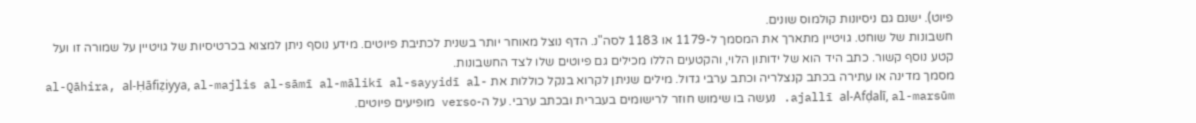פיוט). ישנם גם ניסיונות קולמוס שונים.
חשבונות של שוחט. גויטיין מתארך את המסמך ל-1179 או 1183 לסה"נ. הדף נוצל מאוחר יותר בשנית לכתיבת פיוטים. מידע נוסף ניתן למצוא בכרטיסיות של גויטיין על שמורה זו ועל קטע נוסף קשור. כתב היד הוא של ידותון הלוי, והקטעים הללו מכילים גם פיוטים שלו לצד החשבונות.
מסמך מדינה או עתירה בכתב קנצלריה וכתב ערבי גדול. מילים שניתן לקרוא בנקל כוללות את al-Qāhira, al-Ḥāfiẓiyya, al-majlis al-sāmī al-mālikī al-sayyidī al-ajallī al-Afḍalī, al-marsūm. נעשה בו שימוש חוזר לרישומים בעברית ובכתב ערבי. על ה-verso מופיעים פיוטים.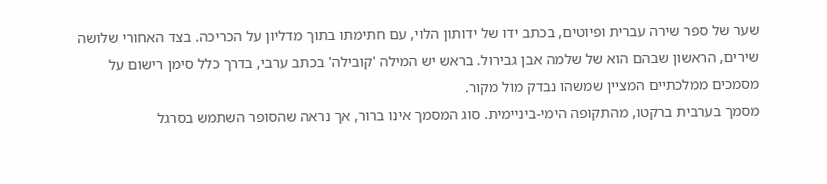שער של ספר שירה עברית ופיוטים, בכתב ידו של ידותון הלוי, עם חתימתו בתוך מדליון על הכריכה. בצד האחורי שלושה שירים, הראשון שבהם הוא של שלמה אבן גבירול. בראש יש המילה 'קובילה' בכתב ערבי, בדרך כלל סימן רישום על מסמכים ממלכתיים המציין שמשהו נבדק מול מקור.
מסמך בערבית ברקטו, מהתקופה הימי-ביניימית. סוג המסמך אינו ברור, אך נראה שהסופר השתמש בסרגל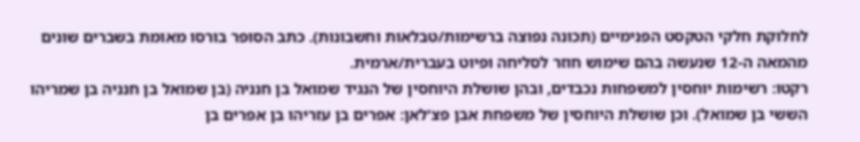לחלוקת חלקי הטקסט הפנימיים (תכונה נפוצה ברשימות/טבלאות וחשבונות). כתב הסופר בורסו מאומת בשברים שונים מהמאה ה-12 שנעשה בהם שימוש חוזר לסליחה ופיוט בעברית/ארמית.
רקטו: רשימות יוחסין למשפחות נכבדים, ובהן שושלת היוחסין של הנגיד שמואל בן חנניה (בן שמואל בן חנניה בן שמריהו הששי בן שמואל). וכן שושלת היוחסין של משפחת אבן פצ'לאן: אפרים בן עזריהו בן אפרים בן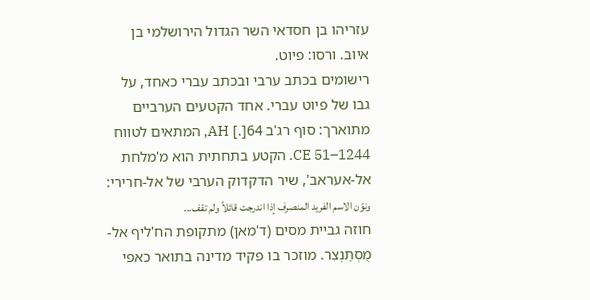עזריהו בן חסדאי השר הגדול הירושלמי בן איוב. ורסו: פיוט.
רישומים בכתב ערבי ובכתב עברי כאחד, על גבו של פיוט עברי. אחד הקטעים הערביים מתוארך: סוף רג'ב 64[.] AH, המתאים לטווח 1244–51 CE. הקטע בתחתית הוא מ'מלחת אל-אעראב', שיר הדקדוק הערבי של אל-חרירי: ونوّن الاسم الفريد المنصرف إذا اندرجت قائلاً ولم تقف...
חוזה גביית מסים (ד'מאן) מתקופת הח'ליף אל-מֻסְתַנְצִר. מוזכר בו פקיד מדינה בתואר כאפי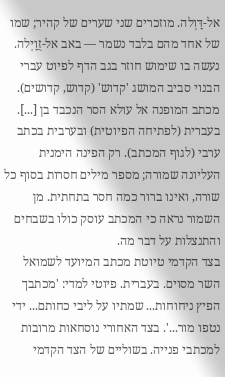אל-דַּוְלה. מוזכרים שני שערים של קהיר; שמו של אחד מהם בלבד נשמר — באב אל-זֻוַיְלה. נעשה בו שימוש חוזר בגב הדף לפיוט עברי הבנוי סביב המושג 'קדוש' (קדוש, קדושים).
מכתב המופנה אל עולא הסר הנכבד בן [...]. בעברית (לפתיחה הפיוטית) ובערבית בכתב ערבי (לגוף המכתב). רק הפינה הימנית העליונה שמורה; מספר מילים חסרות בסוף כל שורה, ואינו ברור כמה חסר בתחתית. מן השמור נראה כי המכתב עוסק כולו בשבחים והתנצלות על דבר מה.
בצד הקדמי טיוטת מכתב המיועד לשמואל השר מסוים. בעברית. פיוטי למדי: 'מכתבך הפיץ ניחוחות... שמתיו על ליבי כחותם... ידי נטפו מור...'. בצד האחורי נוסחאות מרובות למכתבי פנייה. בשוליים של הצד הקדמי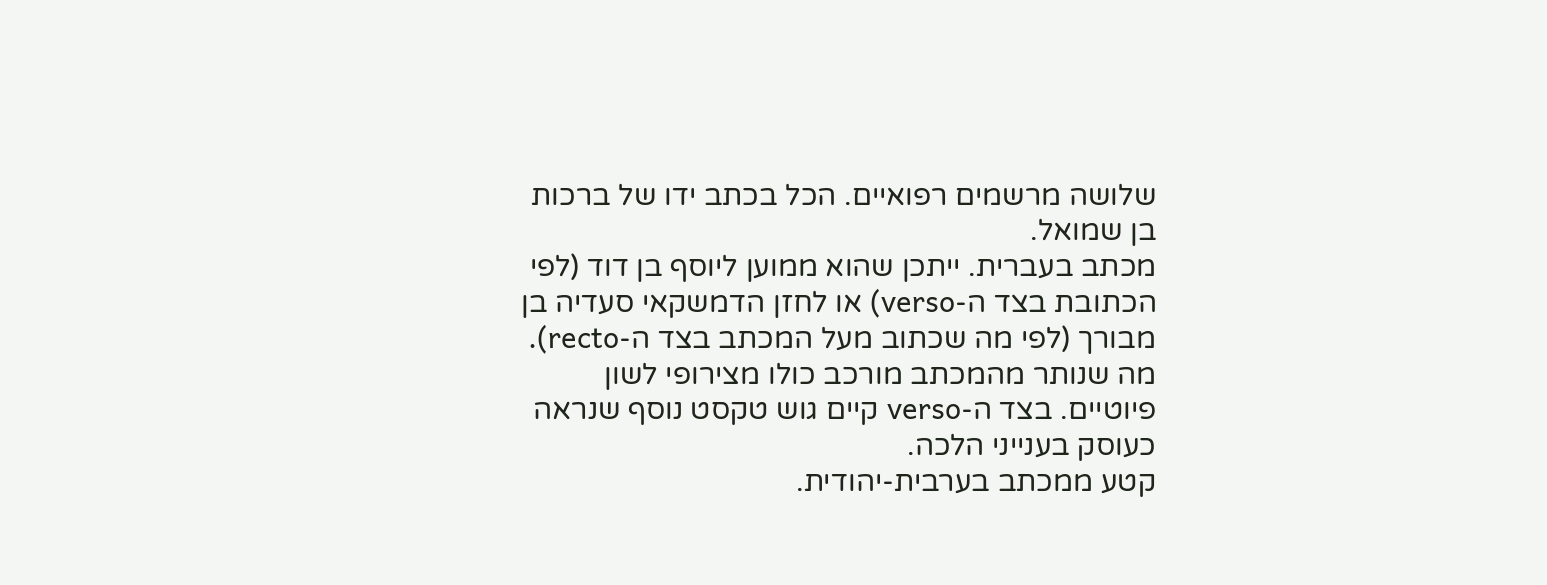שלושה מרשמים רפואיים. הכל בכתב ידו של ברכות בן שמואל.
מכתב בעברית. ייתכן שהוא ממוען ליוסף בן דוד (לפי הכתובת בצד ה-verso) או לחזן הדמשקאי סעדיה בן מבורך (לפי מה שכתוב מעל המכתב בצד ה-recto). מה שנותר מהמכתב מורכב כולו מצירופי לשון פיוטיים. בצד ה-verso קיים גוש טקסט נוסף שנראה כעוסק בענייני הלכה.
קטע ממכתב בערבית-יהודית.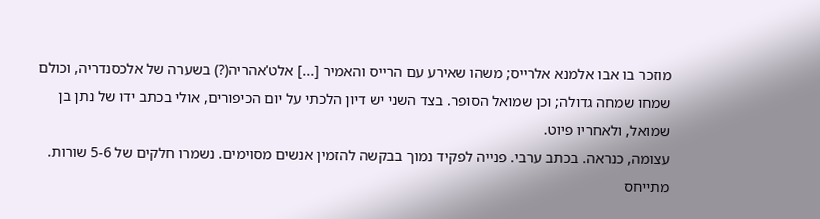מוזכר בו אבו אלמנא אלרייס; משהו שאירע עם הרייס והאמיר [...] אלט'אהריה(?) בשערה של אלכסנדריה, וכולם שמחו שמחה גדולה; וכן שמואל הסופר. בצד השני יש דיון הלכתי על יום הכיפורים, אולי בכתב ידו של נתן בן שמואל, ולאחריו פיוט.
עצומה, כנראה. בכתב ערבי. פנייה לפקיד נמוך בבקשה להזמין אנשים מסוימים. נשמרו חלקים של 5-6 שורות. מתייחס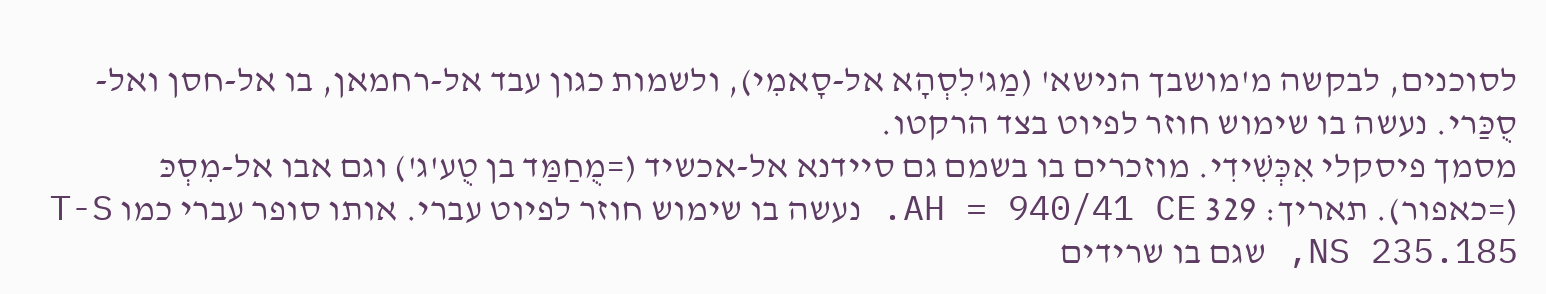לסוכנים, לבקשה מ'מושבך הנישא' (מַג'לִסְהָא אל-סָאמִי), ולשמות כגון עבד אל-רחמאן, בו אל-חסן ואל-סֻכַּרי. נעשה בו שימוש חוזר לפיוט בצד הרקטו.
מסמך פיסקלי אִכְּשִׁידִי. מוזכרים בו בשמם גם סיידנא אל-אכשיד (=מֻחַמַּד בן טֻע'ג') וגם אבו אל-מִסְכּ (=כאפור). תאריך: 329 AH = 940/41 CE. נעשה בו שימוש חוזר לפיוט עברי. אותו סופר עברי כמו T-S NS 235.185, שגם בו שרידים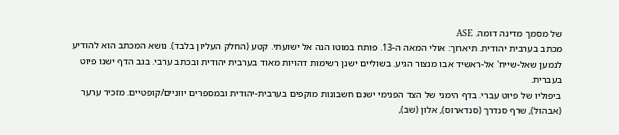של מסמך מדינה דומה. ASE
מכתב בערבית יהודית. תיארוך: אולי המאה ה-13. פותח במוטו הנה אל ישועתי. קטע (החלק העליון בלבד). נושא המכתב הוא להודיע לנמען שאל-שייח' אל-ראשיד אבו מנצור הגיע. בשוליים ישנן רשימות דהויות מאוד בערבית יהודית ובכתב ערבי. בגב הדף ישנו פיוט בעברית.
ביפוליו של פיוט עברי. בדף הימני של הצד הפנימי ישנם חשבונות מוקפים בערבית-יהודית ובמספרים יווניים/קופטיים. מזכיר ערער (אבהול), שרף סנדרך (סנדארוס), אלון (שב),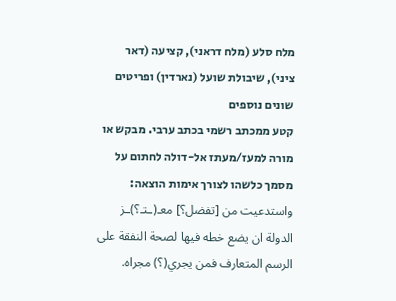מלח סלע (מלח דראני), קציעה (דאר ציני), שיבולת שועל (נארדין) ופריטים שונים נוספים
קטע ממכתב רשמי בכתב ערבי. מבקש או מורה למעז/מעתז אל-דולה לחתום על מסמך כלשהו לצורך אימות הוצאה: واستدعيت من [تفضل؟] معـ(ـتـ؟)ـز الدولة ان يضع خطه فيها لصحة النفقة على الرسم المتعارف فمن يجري(؟) مجراه.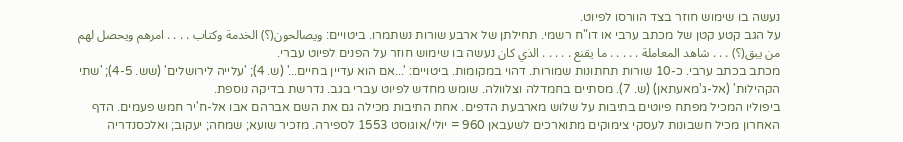נעשה בו שימוש חוזר בצד הוורסו לפיוט.
על הגב קטע קטן של מכתב ערבי או דו"ח רשמי. תחילתן של ארבע שורות נשתמרו. ביטויים: ويصالحون(؟) الخدمة وكتاب . . . . امرهم ويحصل لهم من يبق(؟) . . . شاهد المعاملة . . . . . ما يقنع . . . . . الذي كان נעשה בו שימוש חוזר על הפנים לפיוט עברי.
מכתב בכתב ערבי. כ-10 שורות תחתונות שמורות. דהוי במקומות. ביטויים: '...אם הוא עדיין בחיים...' (ש. 4); 'עלייה לירושלים' (שש. 4-5); 'שתי הקהילות' (אל-ג'מאעתאן) (ש. 7). מסתיים בחמדלה וצלוולה. שומש מחדש לפיוט עברי בגב. נדרשת בדיקה נוספת.
ביפוליו המכיל מפתח פיוטים בתיבות על שלוש מארבעת הדפים. אחת התיבות מכילה גם את השם אברהם אבו אל-ח'יר חמש פעמים. הדף האחרון מכיל חשבונות לעסקי צימוקים מתוארכים לשעבאן 960 = יולי/אוגוסט 1553 לספירה. מזכיר שועא; שמחה; יעקוב; ואלכסנדריה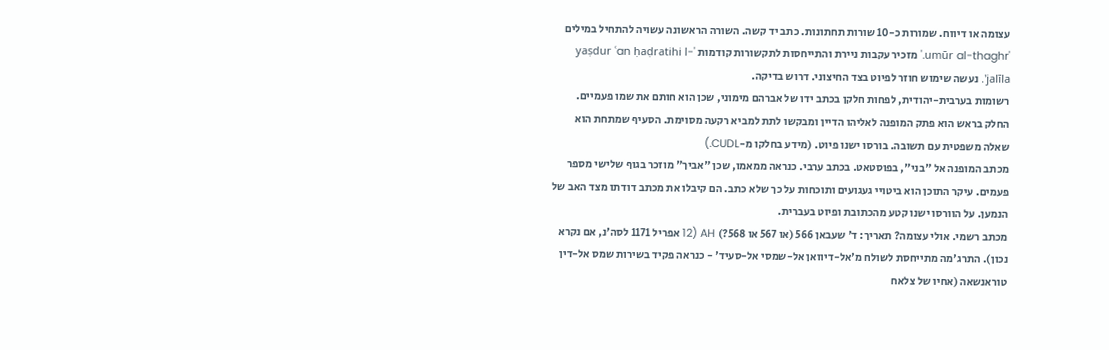עצומה או דיווח. שמורות כ-10 שורות תחתונות. כתב יד קשה. השורה הראשונה עשויה להתחיל במילים 'umūr al-thaghr.' מזכיר עקבות ניירת והתייחסות לתקשורות קודמות 'yaṣdur ʿan ḥaḍratihi l-jalīla'. נעשה שימוש חוזר לפיוט בצד החיצוני. דרוש בדיקה.
רשומות בערבית-יהודית, לפחות חלקן בכתב ידו של אברהם מימוני, שכן הוא חותם את שמו פעמיים. החלק בראש הוא פתק המופנה לאליהו הדיין ומבקשו לתת למביא רקעה מסוימת. הסעיף שמתחת הוא שאלה משפטית עם תשובה. בורסו ישנו פיוט. (מידע בחלקו מ-CUDL.)
מכתב המופנה אל "בני", בפוסטאט. בכתב ערבי. כנראה ממאמו, שכן "אביך" מוזכר בגוף שלישי מספר פעמים. עיקר התוכן הוא ביטויי געגועים ותוכחות על כך שלא כתב. הם קיבלו את מכתב דודתו מצד האב של הנמען. על הוורסו ישנו קטע מהכתובת ופיוט בעברית.
מכתב רשמי. אולי עצומה? תאריך: ד' שעבאן 566 (או 567 או 568?) AH (12 אפריל 1171 לסה'נ, אם נקרא נכון). התרג'מה מתייחסת לשולח מ'אל-דיוואן אל-שמסי אל-סעיד' - כנראה פקיד בשירות שמס אל-דין טוראנשאה (אחיו של צלאח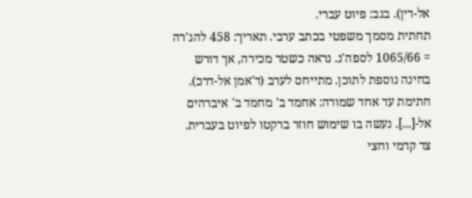אל-דין). בגב: פיוט עברי.
תחתית מסמך משפטי בכתב ערבי. תאריך: 458 להג'רה = 1065/66 לספה'נ. נראה כשטר מכירה, אך דורש בחינה נוספת לתוכן. מתייחס לערב (ד'אמן אל-דרכ). חתימת עד אחד שמורה: אחמד ב' מחמד ב' איברהים אל-[...]. נעשה בו שימוש חוזר ברקטו לפיוט בעברית.
צד קדמי וחצי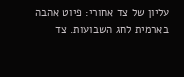עליון של צד אחורי: פיוט אהבה בארמית לחג השבועות. צד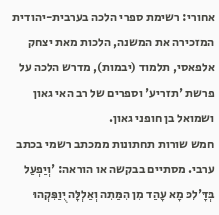אחורי: רשימת ספרי הלכה בערבית-יהודית המזכירה את המשנה, הלכות מאת יצחק אלפאסי, תלמוד (יבמות), מדרש הלכה על פרשת 'תזריע' וספרים של רב האי גאון ושמואל בן חופני גאון.
חמש שורות תחתונות ממכתב רשמי בכתב ערבי. מסתיים בבקשה או הוראה: 'וְיַפְעַל בְּדָּ'לִכּ מָא עָהַד מִן הִמַּתִה וְאַלְלָּה יֻוַפִּקְהוּ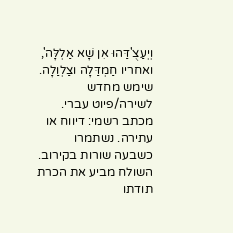וְיְעַצֻ'דַּהוּ אִן שָׁא אַלְלָּה', ואחריו חַמְדַּלָה וצַלְוַלָה. שימש מחדש לשירה/פיוט עברי.
מכתב רשמי: דיווח או עתירה. נשתמרו כשבעה שורות בקירוב. השולח מביע את הכרת תודתו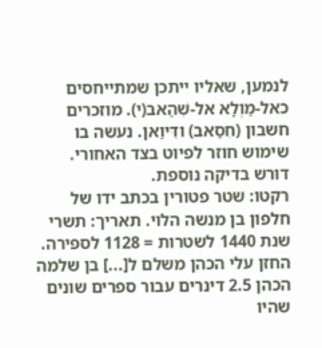לנמען, שאליו ייתכן שמתייחסים כאל-מַוְלָא אל-שִׁהַאב(י). מוזכרים חשבון (חִסַאב) ודִּיוַאן. נעשה בו שימוש חוזר לפיוט בצד האחורי. דורש בדיקה נוספת.
רקטו: שטר פטורין בכתב ידו של חלפון בן מנשה הלוי. תאריך: תשרי שנת 1440 לשטרות = 1128 לספירה. החזן עלי הכהן משלם ל[...] בן שלמה הכהן 2.5 דינרים עבור ספרים שונים שהיו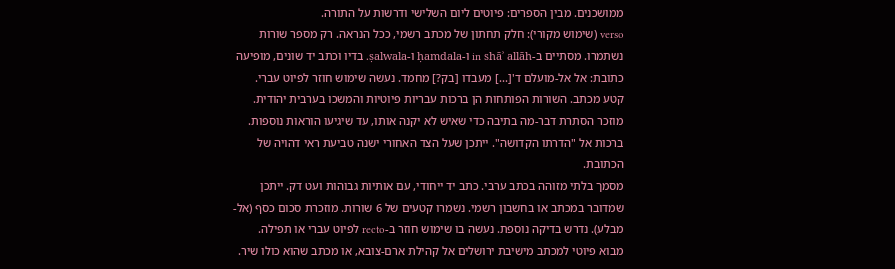ממושכנים. מבין הספרים: פיוטים ליום השלישי ודרשות על התורה.
verso (שימוש מקורי): חלק תחתון של מכתב רשמי, ככל הנראה. רק מספר שורות נשתמרו. מסתיים ב-in shāʾ allāh ו-ḥamdala ו-ṣalwala. בדיו וכתב יד שונים, מופיעה כתובת: אל אל-מועלם ד'[...] מעבדו [בק?] מחמד. נעשה שימוש חוזר לפיוט עברי.
קטע מכתב. השורות הפותחות הן ברכות עבריות פיוטיות והמשכו בערבית יהודית. מוזכר הסתרת דבר-מה בתיבה כדי שאיש לא יקנה אותו, עד שיגיעו הוראות נוספות. ברכות אל "הדרתו הקדושה". ייתכן שעל הצד האחורי ישנה טביעת ראי דהויה של הכתובת.
מסמך בלתי מזוהה בכתב ערבי. כתב יד ייחודי, עם אותיות גבוהות ועט דק. ייתכן שמדובר במכתב או בחשבון רשמי. נשמרו קטעים של 6 שורות. מוזכרת סכום כסף (אל-מבלע). נדרש בדיקה נוספת. נעשה בו שימוש חוזר ב-recto לפיוט עברי או תפילה.
מבוא פיוטי למכתב מישיבת ירושלים אל קהילת ארם-צובא, או מכתב שהוא כולו שיר.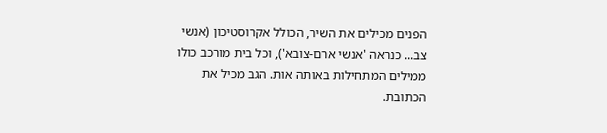הפנים מכילים את השיר, הכולל אקרוסטיכון (אנשי צב... כנראה 'אנשי ארם-צובא'), וכל בית מורכב כולו ממילים המתחילות באותה אות. הגב מכיל את הכתובת.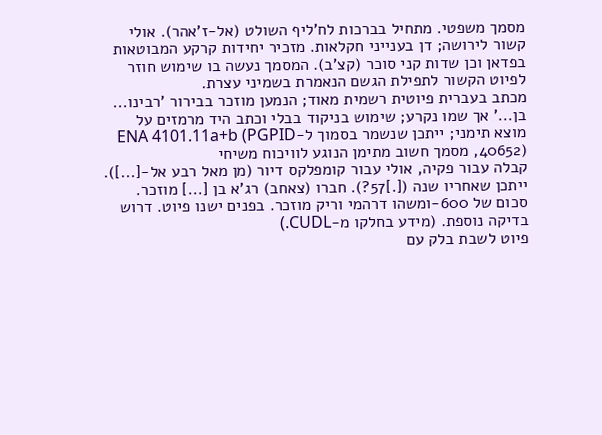מסמך משפטי. מתחיל בברכות לח'ליף השולט (אל-ז'אהר). אולי קשור לירושה; דן בענייני חקלאות. מזכיר יחידות קרקע המבוטאות בפדאן וכן שדות קני סוכר (קצ'ב). המסמך נעשה בו שימוש חוזר לפיוט הקשור לתפילת הגשם הנאמרת בשמיני עצרת.
מכתב בעברית פיוטית רשמית מאוד; הנמען מוזכר בבירור 'רבינו... בן...' אך שמו נקרע; שימוש בניקוד בבלי וכתב היד מרמזים על מוצא תימני; ייתכן שנשמר בסמוך ל-ENA 4101.11a+b (PGPID 40652), מסמך חשוב מתימן הנוגע לוויכוח משיחי
קבלה עבור פקיה, אולי עבור קומפלקס דיור (מן מאל רבע אל-[...]). ייתכן שאחריו שנה ([.]57?). חברו (צאחב) רג'א בן [...] מוזכר. סכום של 600-ומשהו דרהמי וריק מוזכר. בפנים ישנו פיוט. דרוש בדיקה נוספת. (מידע בחלקו מ-CUDL.)
פיוט לשבת בלק עם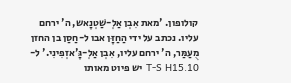קולופון. 'מאת אִבְן אַלְ-שַׁטְנָאש, ה' ירחם עליו. נכתב על ידי הַחַזָּן אבו ל-חַסַן בן החזן מֻעַמַּר, ה' ירחם עליו, אִבְן אַלְ-גָּ'אזְפִינִי.' ל-T-S H15.10 יש פיוט מאותו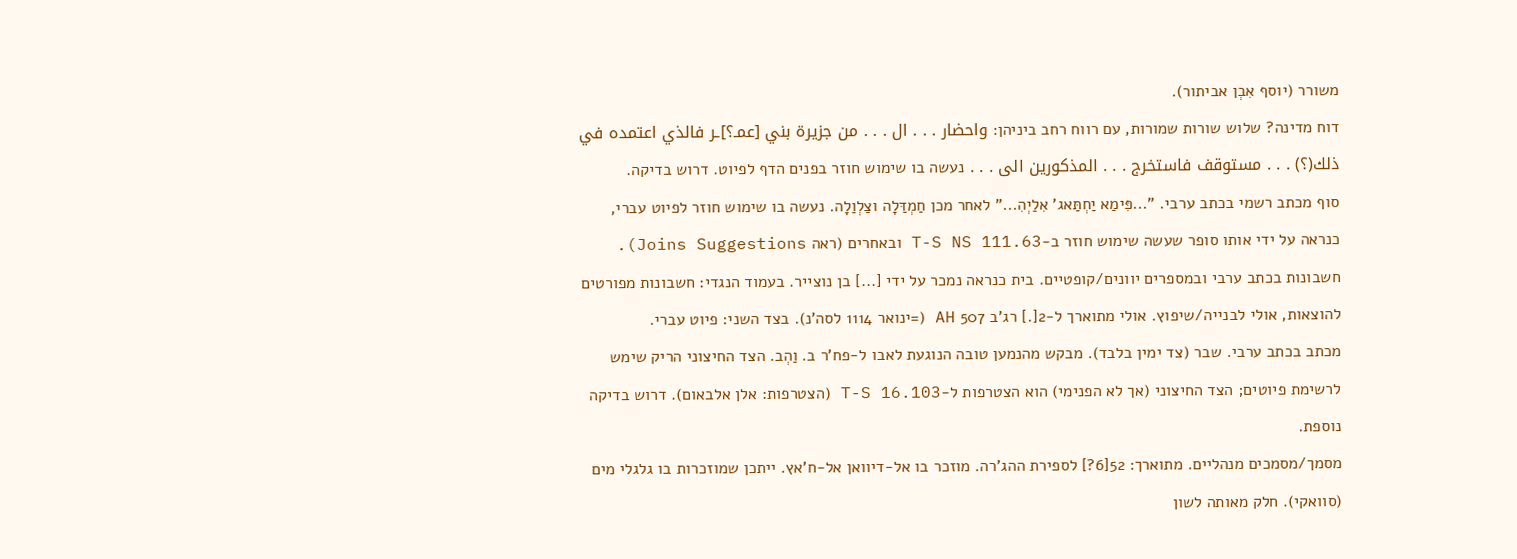משורר (יוסף אִבְן אביתור).
דוח מדינה? שלוש שורות שמורות, עם רווח רחב ביניהן: واحضار . . . ال . . . من جزيرة بني [عمـ؟]ـر فالذي اعتمده في ذلك(؟) . . . مستوقف فاستخرج . . . المذكورين الى . . . נעשה בו שימוש חוזר בפנים הדף לפיוט. דרוש בדיקה.
סוף מכתב רשמי בכתב ערבי. "...פִּימַא יַחְתַּאג' אִלַיְהִ..." לאחר מכן חַמְדַּלָה וצַלְוַלָה. נעשה בו שימוש חוזר לפיוט עברי, כנראה על ידי אותו סופר שעשה שימוש חוזר ב-T-S NS 111.63 ובאחרים (ראה Joins Suggestions).
חשבונות בכתב ערבי ובמספרים יוונים/קופטיים. בית כנראה נמכר על ידי [...] בן נוצייר. בעמוד הנגדי: חשבונות מפורטים להוצאות, אולי לבנייה/שיפוץ. אולי מתוארך ל-2[.] רג'ב 507 AH (=ינואר 1114 לסה'נ). בצד השני: פיוט עברי.
מכתב בכתב ערבי. שבר (צד ימין בלבד). מבקש מהנמען טובה הנוגעת לאבו ל-פח'ר ב. וַהְב. הצד החיצוני הריק שימש לרשימת פיוטים; הצד החיצוני (אך לא הפנימי) הוא הצטרפות ל-T-S 16.103 (הצטרפות: אלן אלבאום). דרוש בדיקה נוספת.
מסמך/מסמכים מנהליים. מתוארך: 52[6?] לספירת ההג'רה. מוזכר בו אל-דיוואן אל-ח'אץ. ייתכן שמוזכרות בו גלגלי מים (סוואקי). חלק מאותה לשון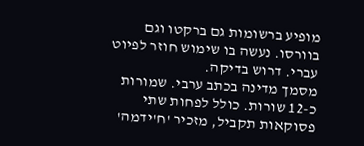מופיע ברשומות גם ברקטו וגם בוורסו. נעשה בו שימוש חוזר לפיוט עברי. דרוש בדיקה.
מסמך מדינה בכתב ערבי. שמורות כ-12 שורות. כולל לפחות שתי פסוקאות תקביל, מזכיר 'ח'ידמה'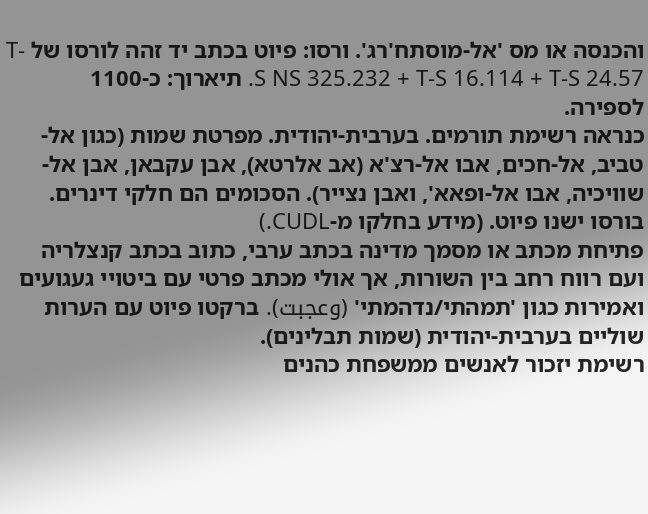והכנסה או מס 'אל-מוסתח'רג'. ורסו: פיוט בכתב יד זהה לורסו של T-S NS 325.232 + T-S 16.114 + T-S 24.57. תיארוך: כ-1100 לספירה.
כנראה רשימת תורמים. בערבית-יהודית. מפרטת שמות (כגון אל-טביב, אל-חכים, אבו אל-רצ'א (אב אלרטא), אבן עקבאן, אבן אל-שוויכיה, אבו אל-ופאא', ואבן נצייר). הסכומים הם חלקי דינרים. בורסו ישנו פיוט. (מידע בחלקו מ-CUDL.)
פתיחת מכתב או מסמך מדינה בכתב ערבי, כתוב בכתב קנצלריה ועם רווח רחב בין השורות, אך אולי מכתב פרטי עם ביטויי געגועים ואמירות כגון 'תמהתי/נדהמתי' (وعجبت). ברקטו פיוט עם הערות שוליים בערבית-יהודית (שמות תבלינים).
רשימת יזכור לאנשים ממשפחת כהנים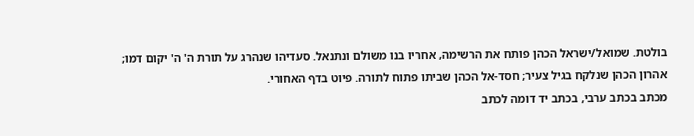בולטת. שמואל/ישראל הכהן פותח את הרשימה, אחריו בנו משולם ונתנאל. סעדיהו שנהרג על תורת ה' ה' יקום דמו; אהרון הכהן שנלקח בגיל צעיר; חסד-אל הכהן שביתו פתוח לתורה. פיוט בדף האחורי.
מכתב בכתב ערבי, בכתב יד דומה לכתב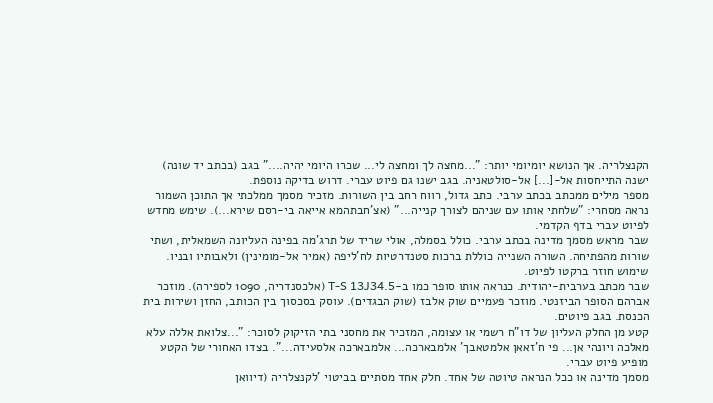הקנצלריה. אך הנושא יומיומי יותר: "...מחצה לך ומחצה לי... שכרו היומי יהיה...." בגב (בכתב יד שונה) ישנה התייחסות אל-[...] אל-סולטאניה. בגב ישנו גם פיוט עברי. דרוש בדיקה נוספת.
מספר מילים ממכתב בכתב ערבי. כתב גדול, רווח רחב בין השורות. מזכיר מסמך ממלכתי אך התוכן השמור נראה מסחרי: "שלחתי אותו עם שניהם לצורך קנייה..." (אצ'חבתהמא אייאה בי-רסם שירא...). שימש מחדש לפיוט עברי בדף הקדמי.
שבר מראש מסמך מדינה בכתב ערבי. כולל בסמלה, אולי שריד של תרג'מה בפינה העליונה השמאלית, ושתי שורות מהפתיחה. השורה השנייה כוללת ברכות סטנדרטיות לח'ליפה (אמיר אל-מומינין) ולאבותיו ובניו. שימוש חוזר ברקטו לפיוט.
שבר מכתב בערבית-יהודית. כנראה אותו סופר כמו ב-T-S 13J34.5 (אלכסנדריה, 1090 לספירה). מוזכר אברהם הסופר הביזנטי. מוזכר פעמיים שוק אלבז (שוק הבגדים). עוסק בסכסוך בין הכותב, החזן ושירות בית הכנסת. בגב פיוטים.
קטע מן החלק העליון של דו"ח רשמי או עצומה, המזכיר את מחסני בתי הזיקוק לסוכר: "...צלואת אללה עלא מאלכה ויונהי אן... פי ח'זאאן אלמטאבך' אלמבארכה... אלמבארכה אלסעידה...". בצדו האחורי של הקטע מופיע פיוט עברי.
מסמך מדינה או ככל הנראה טיוטה של אחד. חלק אחד מסתיים בביטוי 'לקנצלריה (דיוואן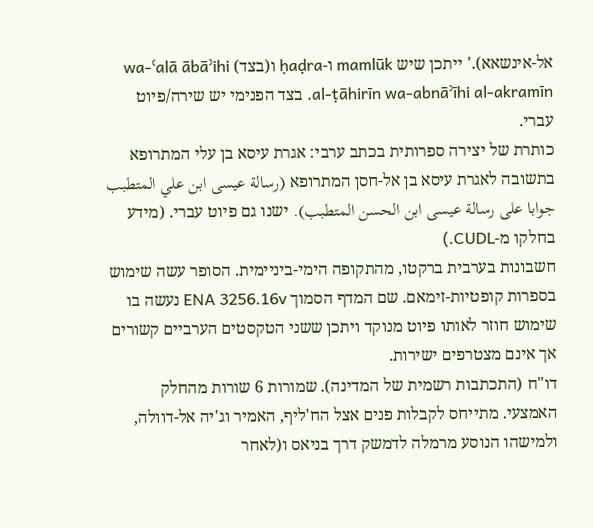אל-אינשאא).' ייתכן שיש mamlūk ו-ḥaḍra ו(בצד) wa-ʿalā ābāʾihi al-ṭāhirīn wa-abnāʾīhi al-akramīn. בצד הפנימי יש שירה/פיוט עברי.
כותרת של יצירה ספרותית בכתב ערבי: אגרת עיסא בן עלי המתרופא בתשובה לאגרת עיסא בן אל-חסן המתרופא (رسالة عيسى ابن علي المتطبب جوابا على رسالة عيسى ابن الحسن المتطبب). ישנו גם פיוט עברי. (מידע בחלקו מ-CUDL.)
חשבונות בערבית ברקטו, מהתקופה הימי-ביניימית. הסופר עשה שימוש בספרות קופטיות-זימאם. שם המדף הסמוך ENA 3256.16v נעשה בו שימוש חוזר לאותו פיוט מנוקד ויתכן ששני הטקסטים הערביים קשורים אך אינם מצטרפים ישירות.
דו"ח (התכתבות רשמית של המדינה). שמורות 6 שורות מהחלק האמצעי. מתייחס לקבלות פנים אצל הח'ליף, האמיר וג'יה אל-דוולה, ולמישהו הנוסע מרמלה לדמשק דרך בניאס ו(לאחר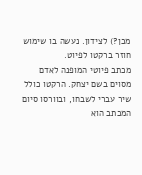מכן?) לצידון. נעשה בו שימוש חוזר ברקטו לפיוט.
מכתב פיוטי המופנה לאדם מסוים בשם יצחק. הרקטו כולל שיר עברי לשבחו, ובוורסו סיום המכתב הוא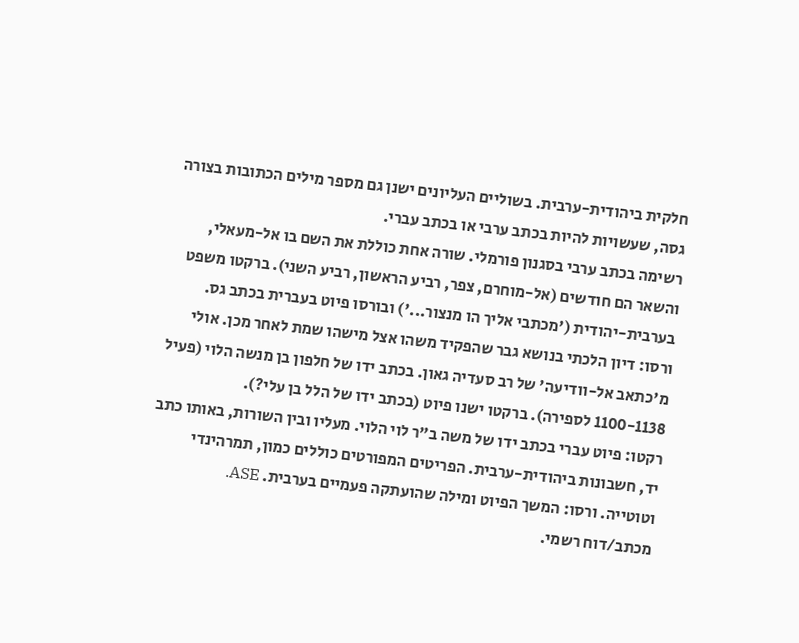חלקית ביהודית-ערבית. בשוליים העליונים ישנן גם מספר מילים הכתובות בצורה גסה, שעשויות להיות בכתב ערבי או בכתב עברי.
רשימה בכתב ערבי בסגנון פורמלי. שורה אחת כוללת את השם בו אל-מעאלי, והשאר הם חודשים (אל-מוחרם, צפר, רביע הראשון, רביע השני). ברקטו משפט בערבית-יהודית ('מכתבי אליך הו מנצור...') ובורסו פיוט בעברית בכתב גס.
ורסו: דיון הלכתי בנושא גבר שהפקיד משהו אצל מישהו שמת לאחר מכן. אולי מ'כתאב אל-וודיעה' של רב סעדיה גאון. בכתב ידו של חלפון בן מנשה הלוי (פעיל 1100-1138 לספירה). ברקטו ישנו פיוט (בכתב ידו של הלל בן עלי?).
רקטו: פיוט עברי בכתב ידו של משה ב"ר לוי הלוי. מעליו ובין השורות, באותו כתב יד, חשבונות ביהודית-ערבית. הפריטים המפורטים כוללים כמון, תמרהינדי וטוטייה. ורסו: המשך הפיוט ומילה שהועתקה פעמיים בערבית. ASE.
מכתב/דוח רשמי.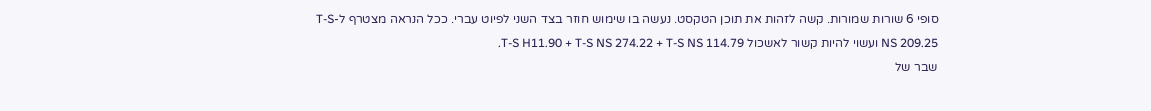סופי 6 שורות שמורות. קשה לזהות את תוכן הטקסט. נעשה בו שימוש חוזר בצד השני לפיוט עברי. ככל הנראה מצטרף ל-T-S NS 209.25 ועשוי להיות קשור לאשכול T-S H11.90 + T-S NS 274.22 + T-S NS 114.79.
שבר של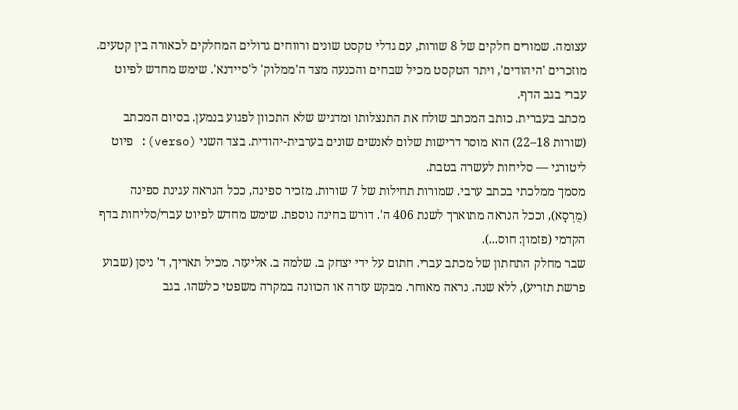עצומה. שמורים חלקים של 8 שורות, עם גדלי טקסט שונים ורווחים גדולים המחלקים לכאורה בין קטעים. מוזכרים 'היהודים', ויתר הטקסט מכיל שבחים והכנעה מצד ה'ממלוק' ל'סיידנא'. שימש מחדש לפיוט עברי בגב הדף.
מכתב בעברית. כותב המכתב שולח את התנצלותו ומדגיש שלא התכוון לפגוע בנמען. בסיום המכתב (שורות 18–22) הוא מוסר דרישות שלום לאנשים שונים בערבית-יהודית. בצד השני (verso): פיוט ליטורגי — סליחות לעשרה בטבת.
מסמך ממלכתי בכתב ערבי. שמורות תחילות של 7 שורות. מזכיר ספינה, ככל הנראה עגינת ספינה (מֻרְסָא), וככל הנראה מתוארך לשנת 406 ה'. דורש בחינה נוספת. שימש מחדש לפיוט עברי/סליחות בדף הקדמי (פזמון: חוס...).
שבר מחלק התחתון של מכתב עברי. חתום על ידי יצחק ב. שלמה ב. אליעזר. מכיל תאריך, ד' ניסן (שבוע פרשת תזריע), ללא שנה. נראה מאוחר. מבקש עזרה או הכוונה במקרה משפטי כלשהו. בגב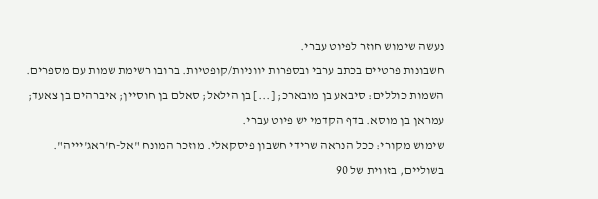נעשה שימוש חוזר לפיוט עברי.
חשבונות פרטיים בכתב ערבי ובספרות יווניות/קופטיות. ברובו רשימת שמות עם מספרים. השמות כוללים: סיבאע בן מובארכ; [...] בן הילאל; סאלם בן חוסיין; איברהים בן צאעד; עמראן בן מוסא. בדף הקדמי יש פיוט עברי.
שימוש מקורי: ככל הנראה שרידי חשבון פיסקאלי. מוזכר המונח "אל-ח'ראג'יייה". בשוליים, בזווית של 90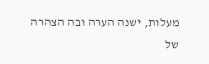מעלות, ישנה הערה ובה הצהרה של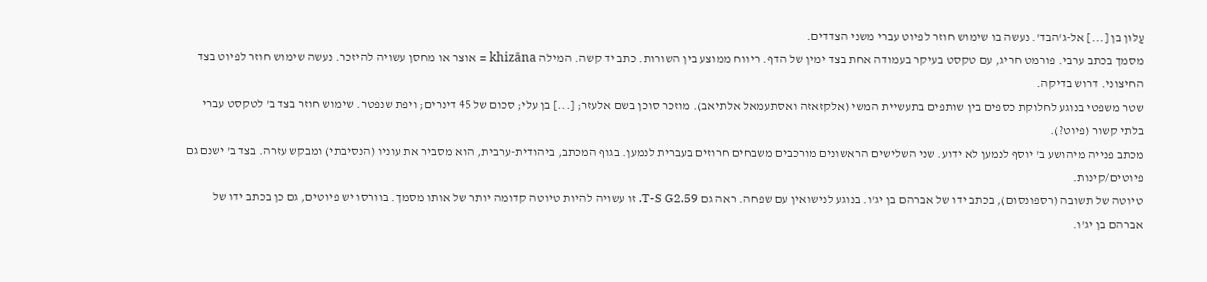עַלּוּן בן [...] אל-ג'הבד'. נעשה בו שימוש חוזר לפיוט עברי משני הצדדים.
מסמך בכתב ערבי. פורמט חריג, עם טקסט בעיקר בעמודה אחת בצד ימין של הדף. ריווח ממוצע בין השורות. כתב יד קשה. המילה khizāna = אוצר או מחסן עשויה להיזכר. נעשה שימוש חוזר לפיוט בצד החיצוני. דרוש בדיקה.
שטר משפטי בנוגע לחלוקת כספים בין שותפים בתעשיית המשי (אלקזאזה ואסתעמאל אלתיאב). מוזכר סוכן בשם אלעזר; [...] בן עלי; סכום של 45 דינרים; ויפת שנפטר. שימוש חוזר בצד ב' לטקסט עברי בלתי קשור (פיוט?).
מכתב פנייה מיהושע ב' יוסף לנמען לא ידוע. שני השלישים הראשונים מורכבים משבחים חרוזים בעברית לנמען. בגוף המכתב, ביהודית-ערבית, הוא מסביר את עוניו (הנסיבתי) ומבקש עזרה. בצד ב' ישנם גם פיוטים/קינות.
טיוטה של תשובה (רספונסום), בכתב ידו של אברהם בן יג'ו. בנוגע לנישואין עם שפחה. ראה גם T-S G2.59. זו עשויה להיות טיוטה קדומה יותר של אותו מסמך. בוורסו יש פיוטים, גם כן בכתב ידו של אברהם בן יג'ו.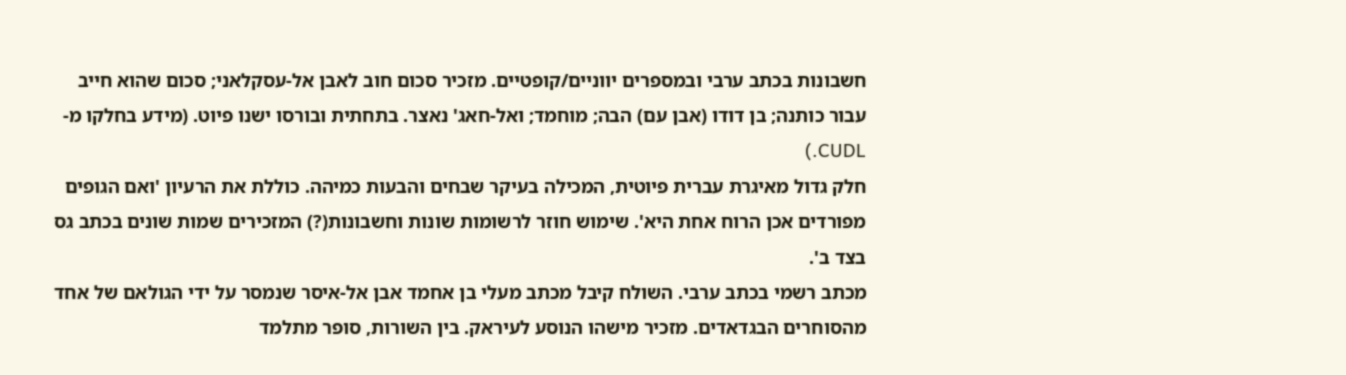חשבונות בכתב ערבי ובמספרים יווניים/קופטיים. מזכיר סכום חוב לאבן אל-עסקלאני; סכום שהוא חייב עבור כותנה; בן דודו (אבן עם) הבה; מוחמד; ואל-חאג' נאצר. בתחתית ובורסו ישנו פיוט. (מידע בחלקו מ-CUDL.)
חלק גדול מאיגרת עברית פיוטית, המכילה בעיקר שבחים והבעות כמיהה. כוללת את הרעיון 'ואם הגופים מפורדים אכן הרוח אחת היא'. שימוש חוזר לרשומות שונות וחשבונות(?) המזכירים שמות שונים בכתב גס בצד ב'.
מכתב רשמי בכתב ערבי. השולח קיבל מכתב מעלי בן אחמד אבן אל-איסר שנמסר על ידי הגולאם של אחד מהסוחרים הבגדאדים. מזכיר מישהו הנוסע לעיראק. בין השורות, סופר מתלמד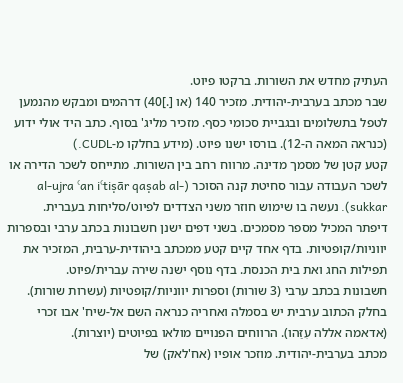העתיק מחדש את השורות. ברקטו פיוט.
שבר מכתב בערבית-יהודית. מזכיר 140 (או [.]40) דרהמים ומבקש מהנמען לטפל בתשלומים ובגביית סכומי כסף. מזכיר מליג' בסוף. כתב היד אולי ידוע (כנראה המאה ה-12). בורסו ישנו פיוט. (מידע בחלקו מ-CUDL.)
קטע קטן של מסמך מדינה. מרווח רחב בין השורות. מתייחס לשכר הדירה או לשכר העבודה עבור סחיטת קנה הסוכר (al-ujra ʿan iʿtiṣār qaṣab al-sukkar). נעשה בו שימוש חוזר משני הצדדים לפיוט/סליחות בעברית.
דיפתר המכיל מספר מסמכים. בשני דפים ישנן חשבונות בכתב ערבי ובספרות יווניות/קופטיות. בדף אחד קיים קטע ממכתב ביהודית-ערבית, המזכיר את תפילות החג ואת בית הכנסת. בדף נוסף ישנה שירה עברית/פיוט.
חשבונות בכתב ערבי (3 שורות) וספרות יווניות/קופטיות (עשרות שורות). בחלק הכתוב ערבית יש בסמלה ואחריה כנראה השם אל-שיח' אבו זכרי (אדאמה אללה עִזַּהו). הרווחים הפנויים מולאו בפיוטים (יוצרות).
מכתב בערבית-יהודית. מוזכר אופיו (אח'לאק) של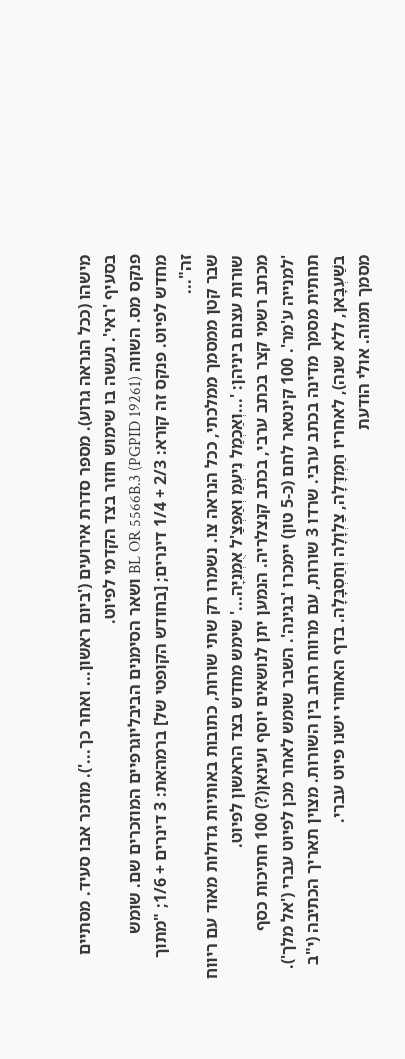מישהו (ככל הנראה גרוע). מספר סדרת אירועים ('ביום ראשון... ואחר כך...'). מוזכר אבו סעיד. מסתיים בסעיף 'ראי'. נעשה בו שימוש חוזר בצד הקדמי לפיוט.
פנקס מס. השווה BL OR 5566B.3 (PGPID 19261) ושאר הסימנים הביבליוגרפיים המוזכרים שם. שומש מחדש לפיוט. פנקס זה קורא: 2/3 + 1/4 דינרים; [בחודש הקופטי של] ברמהאת: 3 דינרים + 1/6; "מתוך זה"...
שבר קטן ממסמך ממלכתי, ככל הנראה צו. נשמרו רק שתי שורות, כתובות באותיות גדולות מאוד עם ריווח שורות עצום ביניהן: '...וְאַכְמַל נִיעְמַ וְאַפְצַ'ל אֻמְנִיָּה...' שימש מחדש בצד הראשון לפיוט.
מכתב רשמי קצר בכתב ערבי, בכתב קנצלריה. הנמען יתן לנושאים יוסף ועינאן(?) 100 חתיכות כסף 'למנייה ע'מר'. 100 קינטאר לחם (כ-5 טון) יימכרו 'בגינה'. השבר שומש לאחר מכן לפיוט עברי ('אל מלך').
תחתית מסמך מדינה בכתב ערבי. שרדו 3 שורות, עם מרווח רחב בין השורות. מצוין תאריך הכתיבה (י"ב בשַׁעְבָּאן, ללא שנה), לאחריו חַמְדָּלָה, צַלְוָלָה וְחַסְבָּלָה. בדף האחורי ישנו פיוט עברי.
מסמך תמוה. אולי הודעת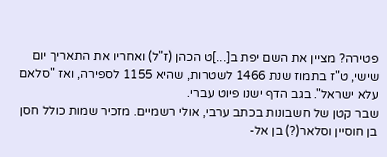פטירה? מציין את השם יפת ב[...]ט הכהן (ז"ל) ואחריו את התאריך יום שישי, ט"ז בתמוז שנת 1466 לשטרות, שהיא 1155 לספירה, ואז "סלאם עלא ישראל". בגב הדף ישנו פיוט עברי.
שבר קטן של חשבונות בכתב ערבי, אולי רשמיים. מזכיר שמות כולל חסן בן חוסיין וסלאר(?) בן אל-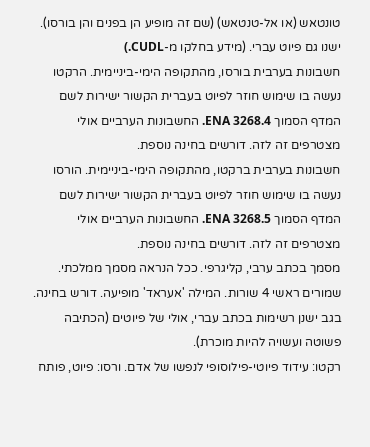טונטאש (או אל-טנטאש) (שם זה מופיע הן בפנים והן בורסו). ישנו גם פיוט עברי. (מידע בחלקו מ-CUDL.)
חשבונות בערבית בורסו, מהתקופה הימי-ביניימית. הרקטו נעשה בו שימוש חוזר לפיוט בעברית הקשור ישירות לשם המדף הסמוך ENA 3268.4. החשבונות הערביים אולי מצטרפים זה לזה. דורשים בחינה נוספת.
חשבונות בערבית ברקטו, מהתקופה הימי-ביניימית. הורסו נעשה בו שימוש חוזר לפיוט בעברית הקשור ישירות לשם המדף הסמוך ENA 3268.5. החשבונות הערביים אולי מצטרפים זה לזה. דורשים בחינה נוספת.
מסמך בכתב ערבי, קליגרפי. ככל הנראה מסמך ממלכתי. שמורים ראשי 4 שורות. המילה 'אעראד' מופיעה. דורש בחינה. בגב ישנן רשימות בכתב עברי, אולי של פיוטים (הכתיבה פשוטה ועשויה להיות מוכרת).
רקטו: עידוד פיוטי-פילוסופי לנפשו של אדם. ורסו: פיוט, פותח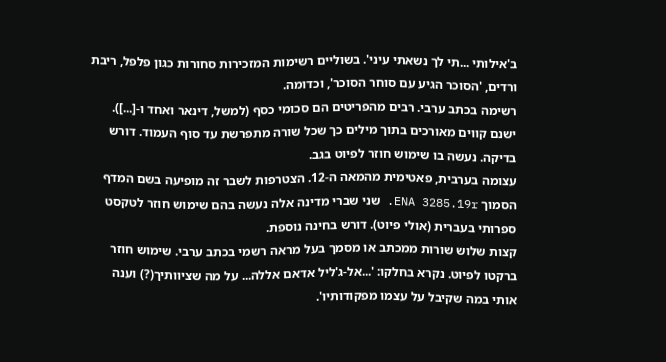ב'אילותי ...תי לך נשאתי עיני'. בשוליים רשימות המזכירות סחורות כגון פלפל, ריבת ורדים, 'הסוכר הגיע עם סוחר הסוכר', וכדומה.
רשימה בכתב ערבי. רבים מהפריטים הם סכומי כסף (למשל, דינאר ואחד ו-[...]). ישנם קווים מאורכים בתוך מילים כך שכל שורה מתפרשת עד סוף העמוד. דורש בדיקה. נעשה בו שימוש חוזר לפיוט בגב.
עצומה בערבית, פאטימית מהמאה ה-12. הצטרפות לשבר זה מופיעה בשם המדף הסמוך ENA 3285.19r. שני שברי מדינה אלה נעשה בהם שימוש חוזר לטקסט ספרותי בעברית (אולי פיוט). דורש בחינה נוספת.
קצות שלוש שורות ממכתב או מסמך בעל מראה רשמי בכתב ערבי. שימוש חוזר ברקטו לפיוט. נקרא בחלקו: '...אל-ג'ליל אדאם אללה... על מה שציוותיך(?) וענה אותי במה שקיבל על עצמו מפקודותיו'.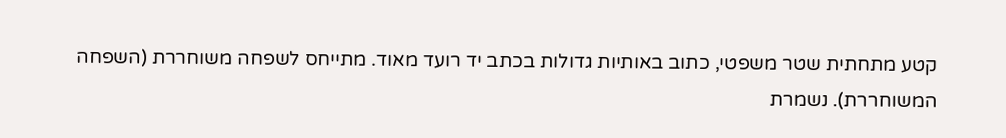קטע מתחתית שטר משפטי, כתוב באותיות גדולות בכתב יד רועד מאוד. מתייחס לשפחה משוחררת (השפחה המשוחררת). נשמרת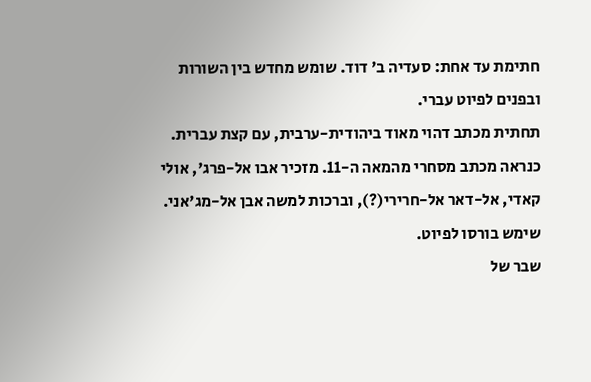חתימת עד אחת: סעדיה ב' דוד. שומש מחדש בין השורות ובפנים לפיוט עברי.
תחתית מכתב דהוי מאוד ביהודית-ערבית, עם קצת עברית. כנראה מכתב מסחרי מהמאה ה-11. מזכיר אבו אל-פרג', אולי קאדי, אל-דאר אל-חרירי(?), וברכות למשה אבן אל-מג'אני. שימש בורסו לפיוט.
שבר של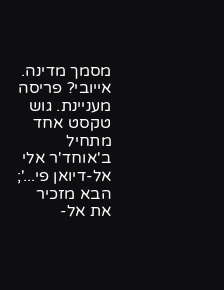מסמך מדינה. אייובי? פריסה מעניינת. גוש טקסט אחד מתחיל ב'אוחד'ר אלי אל-דיואן פי...'; הבא מזכיר את אל-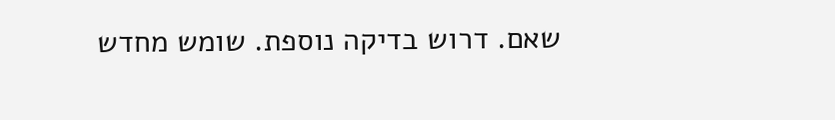שאם. דרוש בדיקה נוספת. שומש מחדש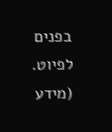בפנים לפיוט. (מידע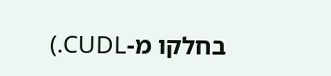בחלקו מ-CUDL.)